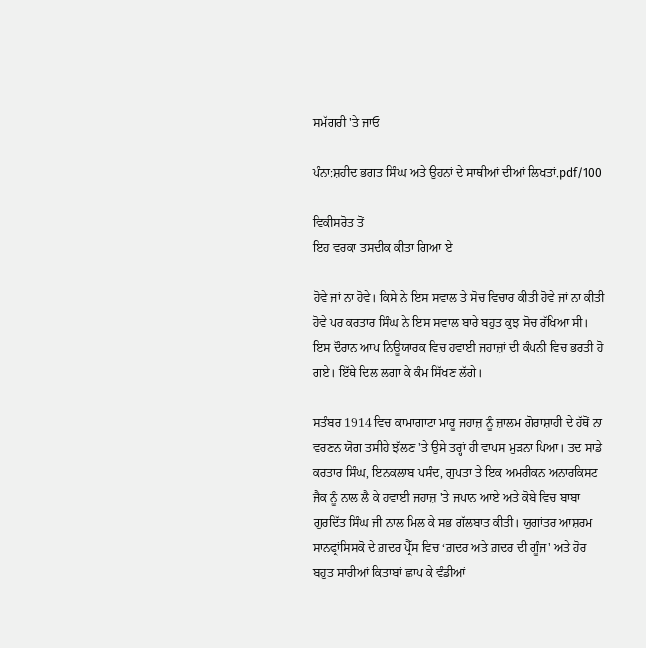ਸਮੱਗਰੀ 'ਤੇ ਜਾਓ

ਪੰਨਾ:ਸ਼ਹੀਦ ਭਗਤ ਸਿੰਘ ਅਤੇ ਉਹਨਾਂ ਦੇ ਸਾਥੀਆਂ ਦੀਆਂ ਲਿਖਤਾਂ.pdf/100

ਵਿਕੀਸਰੋਤ ਤੋਂ
ਇਹ ਵਰਕਾ ਤਸਦੀਕ ਕੀਤਾ ਗਿਆ ਏ

ਹੋਵੇ ਜਾਂ ਨਾ ਹੋਵੇ। ਕਿਸੇ ਨੇ ਇਸ ਸਵਾਲ ਤੇ ਸੋਚ ਵਿਚਾਰ ਕੀਤੀ ਹੋਵੇ ਜਾਂ ਨਾ ਕੀਤੀ ਹੋਵੇ ਪਰ ਕਰਤਾਰ ਸਿੰਘ ਨੇ ਇਸ ਸਵਾਲ ਬਾਰੇ ਬਹੁਤ ਕੁਝ ਸੋਚ ਰੱਖਿਆ ਸੀ। ਇਸ ਦੌਰਾਨ ਆਪ ਨਿਊਯਾਰਕ ਵਿਚ ਹਵਾਈ ਜਹਾਜ਼ਾਂ ਦੀ ਕੰਪਨੀ ਵਿਚ ਭਰਤੀ ਹੋ ਗਏ। ਇੱਥੇ ਦਿਲ ਲਗਾ ਕੇ ਕੰਮ ਸਿੱਖਣ ਲੱਗੇ।

ਸਤੰਬਰ 1914 ਵਿਚ ਕਾਮਾਗਾਟਾ ਮਾਰੂ ਜਹਾਜ਼ ਨੂੰ ਜ਼ਾਲਮ ਗੋਰਾਸ਼ਾਹੀ ਦੇ ਹੱਥੋਂ ਨਾ ਵਰਣਨ ਯੋਗ ਤਸੀਹੇ ਝੱਲਣ 'ਤੇ ਉਸੇ ਤਰ੍ਹਾਂ ਹੀ ਵਾਪਸ ਮੁੜਨਾ ਪਿਆ। ਤਦ ਸਾਡੇ ਕਰਤਾਰ ਸਿੰਘ, ਇਨਕਲਾਬ ਪਸੰਦ, ਗੁਪਤਾ ਤੇ ਇਕ ਅਮਰੀਕਨ ਅਨਾਰਕਿਸਟ ਜੈਕ ਨੂੰ ਨਾਲ ਲੈ ਕੇ ਹਵਾਈ ਜਹਾਜ਼ 'ਤੇ ਜਪਾਨ ਆਏ ਅਤੇ ਕੋਬੇ ਵਿਚ ਬਾਬਾ ਗੁਰਦਿੱਤ ਸਿੰਘ ਜੀ ਨਾਲ ਮਿਲ ਕੇ ਸਭ ਗੱਲਬਾਤ ਕੀਤੀ। ਯੁਗਾਂਤਰ ਆਸ਼ਰਮ ਸਾਨਫ੍ਰਾਂਸਿਸਕੋ ਦੇ ਗ਼ਦਰ ਪ੍ਰੈੱਸ ਵਿਚ ‘ਗ਼ਦਰ ਅਤੇ ਗ਼ਦਰ ਦੀ ਗੂੰਜ' ਅਤੇ ਹੋਰ ਬਹੁਤ ਸਾਰੀਆਂ ਕਿਤਾਬਾਂ ਛਾਪ ਕੇ ਵੰਡੀਆਂ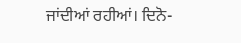ਜਾਂਦੀਆਂ ਰਹੀਆਂ। ਦਿਨੋ-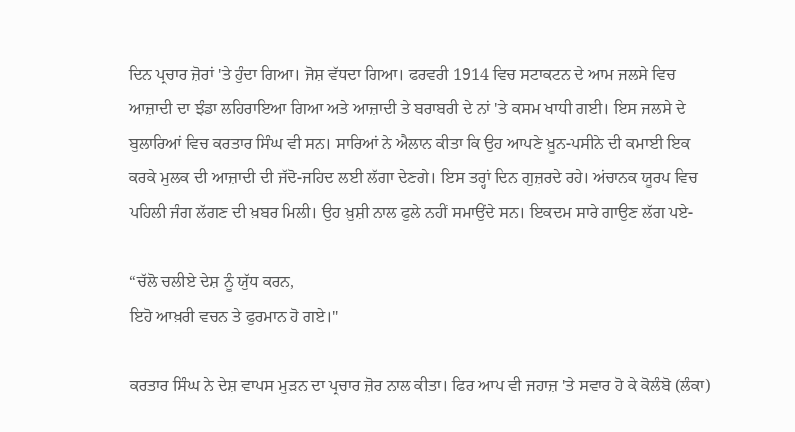ਦਿਨ ਪ੍ਰਚਾਰ ਜ਼ੋਰਾਂ 'ਤੇ ਹੁੰਦਾ ਗਿਆ। ਜੋਸ਼ ਵੱਧਦਾ ਗਿਆ। ਫਰਵਰੀ 1914 ਵਿਚ ਸਟਾਕਟਨ ਦੇ ਆਮ ਜਲਸੇ ਵਿਚ ਆਜ਼ਾਦੀ ਦਾ ਝੰਡਾ ਲਹਿਰਾਇਆ ਗਿਆ ਅਤੇ ਆਜ਼ਾਦੀ ਤੇ ਬਰਾਬਰੀ ਦੇ ਨਾਂ 'ਤੇ ਕਸਮ ਖਾਧੀ ਗਈ। ਇਸ ਜਲਸੇ ਦੇ ਬੁਲਾਰਿਆਂ ਵਿਚ ਕਰਤਾਰ ਸਿੰਘ ਵੀ ਸਨ। ਸਾਰਿਆਂ ਨੇ ਐਲਾਨ ਕੀਤਾ ਕਿ ਉਹ ਆਪਣੇ ਖ਼ੂਨ-ਪਸੀਨੇ ਦੀ ਕਮਾਈ ਇਕ ਕਰਕੇ ਮੁਲਕ ਦੀ ਆਜ਼ਾਦੀ ਦੀ ਜੱਦੋ-ਜਹਿਦ ਲਈ ਲੱਗਾ ਦੇਣਗੇ। ਇਸ ਤਰ੍ਹਾਂ ਦਿਨ ਗੁਜ਼ਰਦੇ ਰਹੇ। ਅਂਚਾਨਕ ਯੂਰਪ ਵਿਚ ਪਹਿਲੀ ਜੰਗ ਲੱਗਣ ਦੀ ਖ਼ਬਰ ਮਿਲੀ। ਉਹ ਖ਼ੁਸ਼ੀ ਨਾਲ ਫੁਲੇ ਨਹੀਂ ਸਮਾਉਂਦੇ ਸਨ। ਇਕਦਮ ਸਾਰੇ ਗਾਉਣ ਲੱਗ ਪਏ-

“ਚੱਲੋ ਚਲੀਏ ਦੇਸ਼ ਨੂੰ ਯੁੱਧ ਕਰਨ,
ਇਹੋ ਆਖ਼ਰੀ ਵਚਨ ਤੇ ਫੁਰਮਾਨ ਹੋ ਗਏ।"

ਕਰਤਾਰ ਸਿੰਘ ਨੇ ਦੇਸ਼ ਵਾਪਸ ਮੁੜਨ ਦਾ ਪ੍ਰਚਾਰ ਜ਼ੋਰ ਨਾਲ ਕੀਤਾ। ਫਿਰ ਆਪ ਵੀ ਜਹਾਜ਼ 'ਤੇ ਸਵਾਰ ਹੋ ਕੇ ਕੋਲੰਬੋ (ਲੰਕਾ)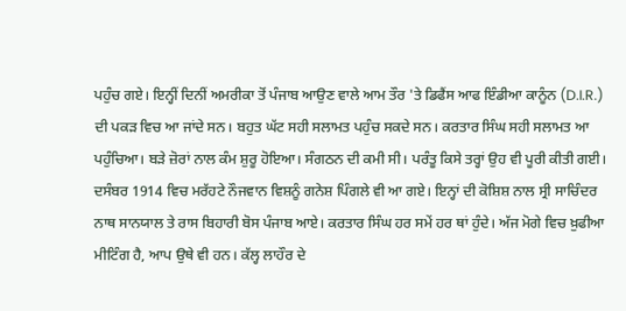ਪਹੁੰਚ ਗਏ। ਇਨ੍ਹੀਂ ਦਿਨੀਂ ਅਮਰੀਕਾ ਤੋਂ ਪੰਜਾਬ ਆਉਣ ਵਾਲੇ ਆਮ ਤੌਰ 'ਤੇ ਡਿਫੈਂਸ ਆਫ ਇੰਡੀਆ ਕਾਨੂੰਨ (D.I.R.) ਦੀ ਪਕੜ ਵਿਚ ਆ ਜਾਂਦੇ ਸਨ। ਬਹੁਤ ਘੱਟ ਸਹੀ ਸਲਾਮਤ ਪਹੁੰਚ ਸਕਦੇ ਸਨ। ਕਰਤਾਰ ਸਿੰਘ ਸਹੀ ਸਲਾਮਤ ਆ ਪਹੁੰਚਿਆ। ਬੜੇ ਜ਼ੋਰਾਂ ਨਾਲ ਕੰਮ ਸ਼ੁਰੂ ਹੋਇਆ। ਸੰਗਠਨ ਦੀ ਕਮੀ ਸੀ। ਪਰੰਤੂ ਕਿਸੇ ਤਰ੍ਹਾਂ ਉਹ ਵੀ ਪੂਰੀ ਕੀਤੀ ਗਈ। ਦਸੰਬਰ 1914 ਵਿਚ ਮਰੱਹਟੇ ਨੌਜਵਾਨ ਵਿਸ਼ਨੂੰ ਗਨੇਸ਼ ਪਿੰਗਲੇ ਵੀ ਆ ਗਏ। ਇਨ੍ਹਾਂ ਦੀ ਕੋਸ਼ਿਸ਼ ਨਾਲ ਸ੍ਰੀ ਸਾਚਿੰਦਰ ਨਾਥ ਸਾਨਯਾਲ ਤੇ ਰਾਸ ਬਿਹਾਰੀ ਬੋਸ ਪੰਜਾਬ ਆਏ। ਕਰਤਾਰ ਸਿੰਘ ਹਰ ਸਮੇਂ ਹਰ ਥਾਂ ਹੁੰਦੇ। ਅੱਜ ਮੋਗੇ ਵਿਚ ਖ਼ੁਫੀਆ ਮੀਟਿੰਗ ਹੈ, ਆਪ ਉਥੇ ਵੀ ਹਨ। ਕੱਲ੍ਹ ਲਾਹੌਰ ਦੇ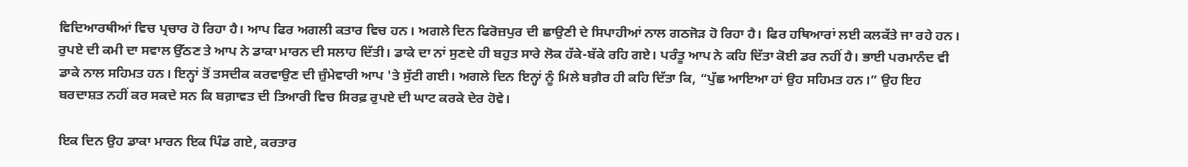ਵਿਦਿਆਰਥੀਆਂ ਵਿਚ ਪ੍ਰਚਾਰ ਹੋ ਰਿਹਾ ਹੈ। ਆਪ ਫਿਰ ਅਗਲੀ ਕਤਾਰ ਵਿਚ ਹਨ। ਅਗਲੇ ਦਿਨ ਫਿਰੋਜ਼ਪੁਰ ਦੀ ਛਾਉਣੀ ਦੇ ਸਿਪਾਹੀਆਂ ਨਾਲ ਗਠਜੋੜ ਹੋ ਰਿਹਾ ਹੈ। ਫਿਰ ਹਥਿਆਰਾਂ ਲਈ ਕਲਕੱਤੇ ਜਾ ਰਹੇ ਹਨ। ਰੁਪਏ ਦੀ ਕਮੀ ਦਾ ਸਵਾਲ ਉੱਠਣ ਤੇ ਆਪ ਨੇ ਡਾਕਾ ਮਾਰਨ ਦੀ ਸਲਾਹ ਦਿੱਤੀ। ਡਾਕੇ ਦਾ ਨਾਂ ਸੁਣਦੇ ਹੀ ਬਹੁਤ ਸਾਰੇ ਲੋਕ ਹੱਕੇ-ਬੱਕੇ ਰਹਿ ਗਏ। ਪਰੰਤੂ ਆਪ ਨੇ ਕਹਿ ਦਿੱਤਾ ਕੋਈ ਡਰ ਨਹੀਂ ਹੈ। ਭਾਈ ਪਰਮਾਨੰਦ ਵੀ ਡਾਕੇ ਨਾਲ ਸਹਿਮਤ ਹਨ। ਇਨ੍ਹਾਂ ਤੋਂ ਤਸਦੀਕ ਕਰਵਾਉਣ ਦੀ ਜ਼ੁੰਮੇਵਾਰੀ ਆਪ 'ਤੇ ਸੁੱਟੀ ਗਈ। ਅਗਲੇ ਦਿਨ ਇਨ੍ਹਾਂ ਨੂੰ ਮਿਲੇ ਬਗ਼ੈਰ ਹੀ ਕਹਿ ਦਿੱਤਾ ਕਿ, “ਪੁੱਛ ਆਇਆ ਹਾਂ ਉਹ ਸਹਿਮਤ ਹਨ।” ਉਹ ਇਹ ਬਰਦਾਸ਼ਤ ਨਹੀਂ ਕਰ ਸਕਦੇ ਸਨ ਕਿ ਬਗ਼ਾਵਤ ਦੀ ਤਿਆਰੀ ਵਿਚ ਸਿਰਫ਼ ਰੁਪਏ ਦੀ ਘਾਟ ਕਰਕੇ ਦੇਰ ਹੋਵੇ।

ਇਕ ਦਿਨ ਉਹ ਡਾਕਾ ਮਾਰਨ ਇਕ ਪਿੰਡ ਗਏ, ਕਰਤਾਰ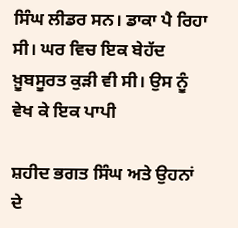ਸਿੰਘ ਲੀਡਰ ਸਨ। ਡਾਕਾ ਪੈ ਰਿਹਾ ਸੀ। ਘਰ ਵਿਚ ਇਕ ਬੇਹੱਦ ਖ਼ੂਬਸੂਰਤ ਕੁੜੀ ਵੀ ਸੀ। ਉਸ ਨੂੰ ਵੇਖ ਕੇ ਇਕ ਪਾਪੀ

ਸ਼ਹੀਦ ਭਗਤ ਸਿੰਘ ਅਤੇ ਉਹਨਾਂ ਦੇ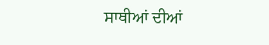ਸਾਥੀਆਂ ਦੀਆਂ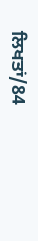ਲਿਖਤਾਂ/84